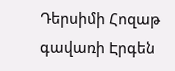Դերսիմի Հոզաթ գավառի Էրգեն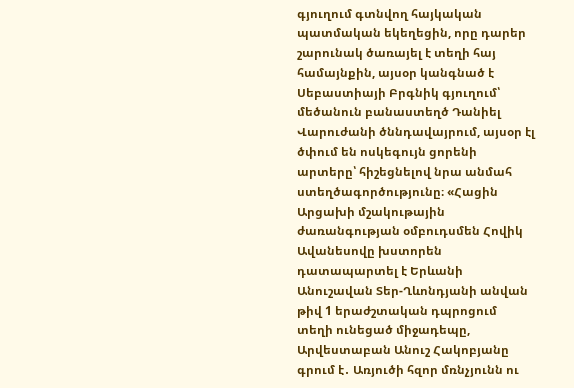գյուղում գտնվող հայկական պատմական եկեղեցին, որը դարեր շարունակ ծառայել է տեղի հայ համայնքին, այսօր կանգնած է
Սեբաստիայի Բրգնիկ գյուղում՝ մեծանուն բանաստեղծ Դանիել Վարուժանի ծննդավայրում, այսօր էլ ծփում են ոսկեգույն ցորենի արտերը՝ հիշեցնելով նրա անմահ ստեղծագործությունը։ «Հացին
Արցախի մշակութային ժառանգության օմբուդսմեն Հովիկ Ավանեսովը խստորեն դատապարտել է Երևանի Անուշավան Տեր-Ղևոնդյանի անվան թիվ 1 երաժշտական դպրոցում տեղի ունեցած միջադեպը,
Արվեստաբան Անուշ Հակոբյանը գրում է․ Առյուծի հզոր մռնչյունն ու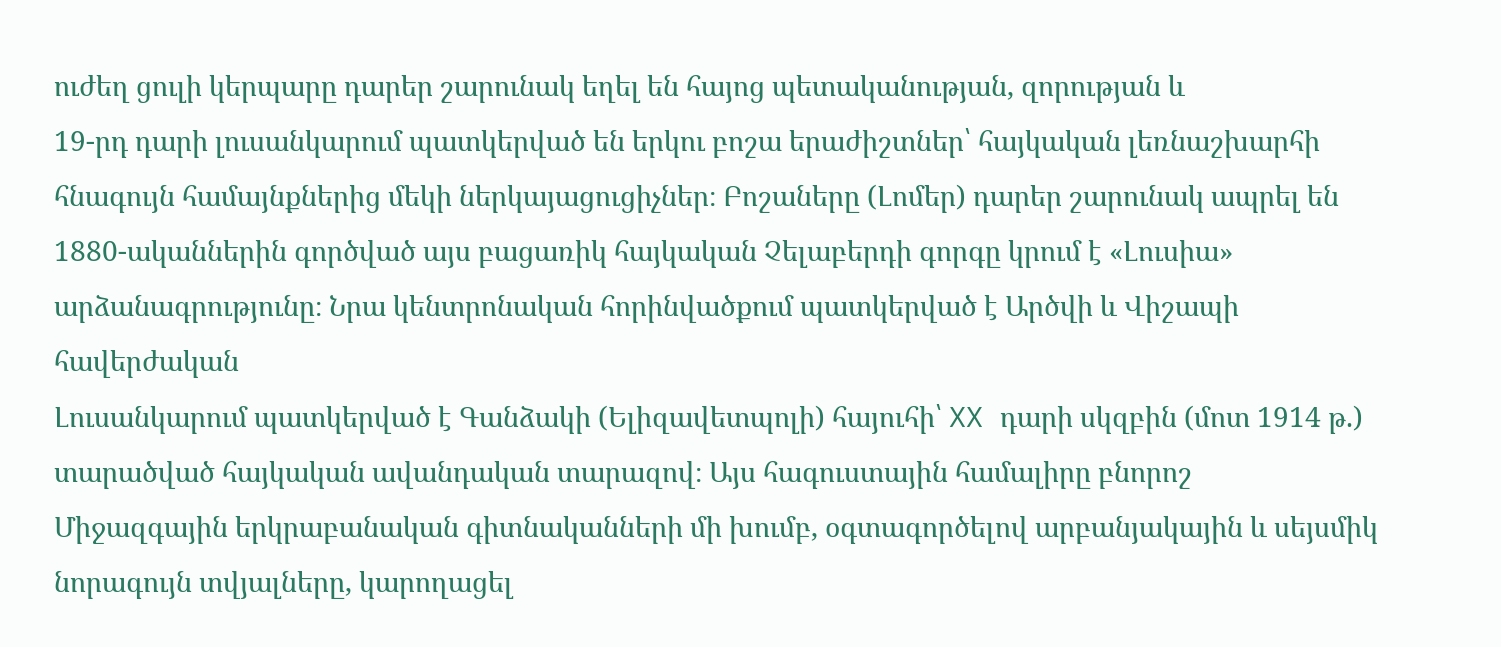ուժեղ ցուլի կերպարը դարեր շարունակ եղել են հայոց պետականության, զորության և
19-րդ դարի լուսանկարում պատկերված են երկու բոշա երաժիշտներ՝ հայկական լեռնաշխարհի հնագույն համայնքներից մեկի ներկայացուցիչներ։ Բոշաները (Լոմեր) դարեր շարունակ ապրել են
1880-ականներին գործված այս բացառիկ հայկական Չելաբերդի գորգը կրում է «Լուսիա» արձանագրությունը։ Նրա կենտրոնական հորինվածքում պատկերված է Արծվի և Վիշապի հավերժական
Լուսանկարում պատկերված է Գանձակի (Ելիզավետպոլի) հայուհի՝ XX դարի սկզբին (մոտ 1914 թ.) տարածված հայկական ավանդական տարազով։ Այս հագուստային համալիրը բնորոշ
Միջազգային երկրաբանական գիտնականների մի խումբ, օգտագործելով արբանյակային և սեյսմիկ նորագույն տվյալները, կարողացել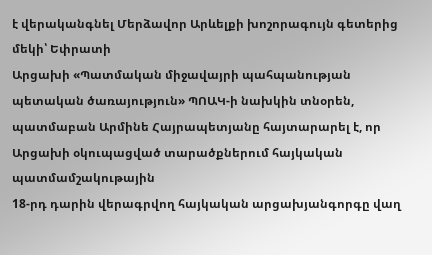է վերականգնել Մերձավոր Արևելքի խոշորագույն գետերից մեկի՝ Եփրատի
Արցախի «Պատմական միջավայրի պահպանության պետական ծառայություն» ՊՈԱԿ-ի նախկին տնօրեն, պատմաբան Արմինե Հայրապետյանը հայտարարել է, որ Արցախի օկուպացված տարածքներում հայկական պատմամշակութային
18-րդ դարին վերագրվող հայկական արցախյանգորգը վաղ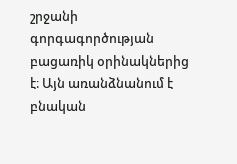շրջանի գորգագործության բացառիկ օրինակներից է։ Այն առանձնանում է բնական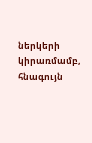ներկերի կիրառմամբ, հնագույն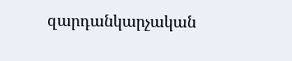զարդանկարչական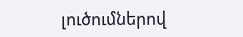լուծումներով